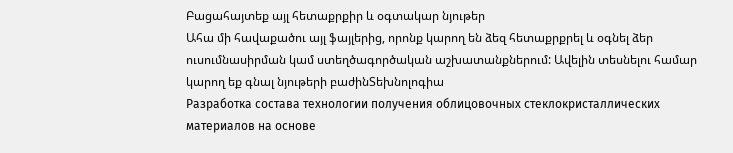Բացահայտեք այլ հետաքրքիր և օգտակար նյութեր
Ահա մի հավաքածու այլ ֆայլերից, որոնք կարող են ձեզ հետաքրքրել և օգնել ձեր ուսումնասիրման կամ ստեղծագործական աշխատանքներում: Ավելին տեսնելու համար կարող եք գնալ նյութերի բաժինՏեխնոլոգիա
Разработка состава технологии получения облицовочных стеклокристаллических материалов на основе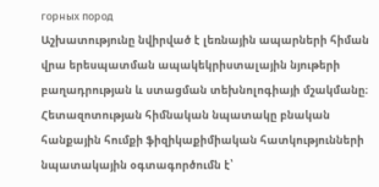горных пород
Աշխատությունը նվիրված է լեռնային ապարների հիման վրա երեսպատման ապակեկրիստալային նյութերի բաղադրության և ստացման տեխնոլոգիայի մշակմանը։ Հետազոտության հիմնական նպատակը բնական հանքային հումքի ֆիզիկաքիմիական հատկությունների նպատակային օգտագործումն է՝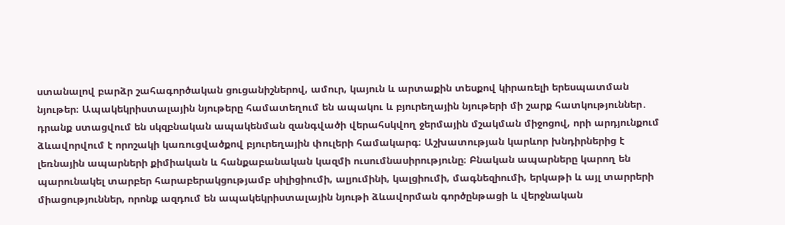ստանալով բարձր շահագործական ցուցանիշներով, ամուր, կայուն և արտաքին տեսքով կիրառելի երեսպատման նյութեր։ Ապակեկրիստալային նյութերը համատեղում են ապակու և բյուրեղային նյութերի մի շարք հատկություններ․ դրանք ստացվում են սկզբնական ապակենման զանգվածի վերահսկվող ջերմային մշակման միջոցով, որի արդյունքում ձևավորվում է որոշակի կառուցվածքով բյուրեղային փուլերի համակարգ։ Աշխատության կարևոր խնդիրներից է լեռնային ապարների քիմիական և հանքաբանական կազմի ուսումնասիրությունը։ Բնական ապարները կարող են պարունակել տարբեր հարաբերակցությամբ սիլիցիումի, ալյումինի, կալցիումի, մագնեզիումի, երկաթի և այլ տարրերի միացություններ, որոնք ազդում են ապակեկրիստալային նյութի ձևավորման գործընթացի և վերջնական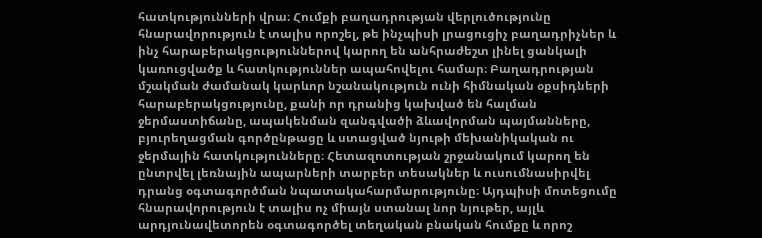հատկությունների վրա։ Հումքի բաղադրության վերլուծությունը հնարավորություն է տալիս որոշել, թե ինչպիսի լրացուցիչ բաղադրիչներ և ինչ հարաբերակցություններով կարող են անհրաժեշտ լինել ցանկալի կառուցվածք և հատկություններ ապահովելու համար։ Բաղադրության մշակման ժամանակ կարևոր նշանակություն ունի հիմնական օքսիդների հարաբերակցությունը, քանի որ դրանից կախված են հալման ջերմաստիճանը, ապակենման զանգվածի ձևավորման պայմանները, բյուրեղացման գործընթացը և ստացված նյութի մեխանիկական ու ջերմային հատկությունները։ Հետազոտության շրջանակում կարող են ընտրվել լեռնային ապարների տարբեր տեսակներ և ուսումնասիրվել դրանց օգտագործման նպատակահարմարությունը։ Այդպիսի մոտեցումը հնարավորություն է տալիս ոչ միայն ստանալ նոր նյութեր, այլև արդյունավետորեն օգտագործել տեղական բնական հումքը և որոշ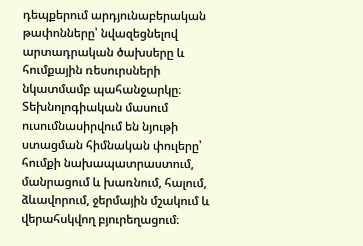դեպքերում արդյունաբերական թափոնները՝ նվազեցնելով արտադրական ծախսերը և հումքային ռեսուրսների նկատմամբ պահանջարկը։ Տեխնոլոգիական մասում ուսումնասիրվում են նյութի ստացման հիմնական փուլերը՝ հումքի նախապատրաստում, մանրացում և խառնում, հալում, ձևավորում, ջերմային մշակում և վերահսկվող բյուրեղացում։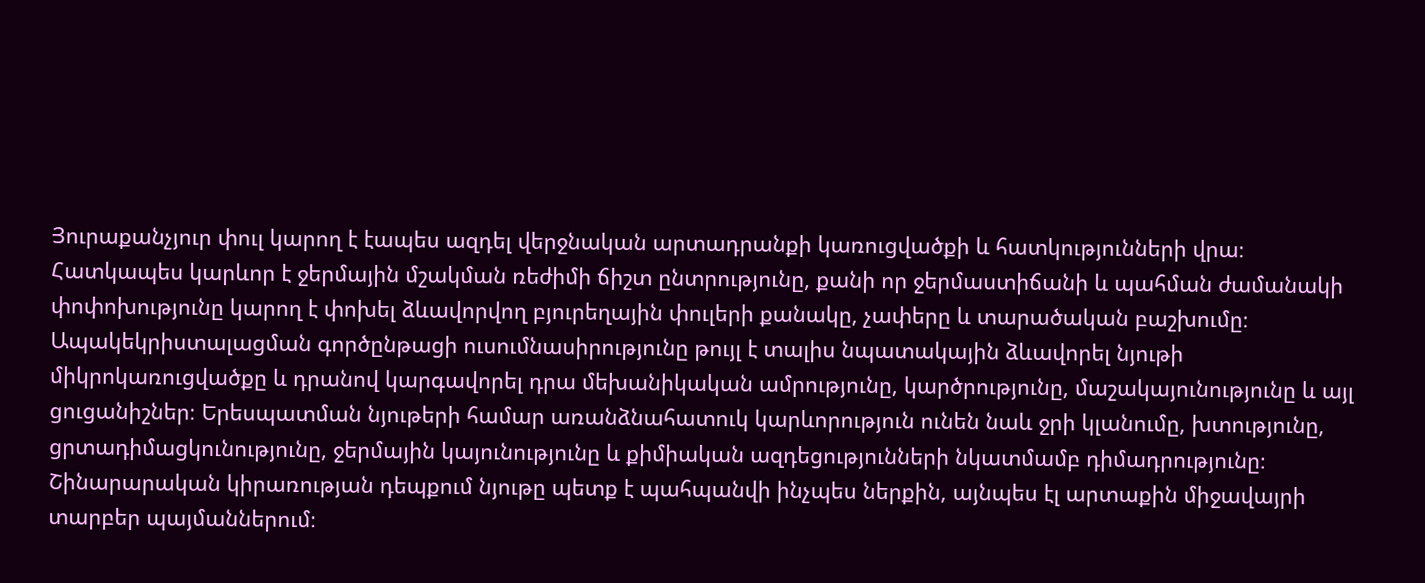Յուրաքանչյուր փուլ կարող է էապես ազդել վերջնական արտադրանքի կառուցվածքի և հատկությունների վրա։ Հատկապես կարևոր է ջերմային մշակման ռեժիմի ճիշտ ընտրությունը, քանի որ ջերմաստիճանի և պահման ժամանակի փոփոխությունը կարող է փոխել ձևավորվող բյուրեղային փուլերի քանակը, չափերը և տարածական բաշխումը։ Ապակեկրիստալացման գործընթացի ուսումնասիրությունը թույլ է տալիս նպատակային ձևավորել նյութի միկրոկառուցվածքը և դրանով կարգավորել դրա մեխանիկական ամրությունը, կարծրությունը, մաշակայունությունը և այլ ցուցանիշներ։ Երեսպատման նյութերի համար առանձնահատուկ կարևորություն ունեն նաև ջրի կլանումը, խտությունը, ցրտադիմացկունությունը, ջերմային կայունությունը և քիմիական ազդեցությունների նկատմամբ դիմադրությունը։ Շինարարական կիրառության դեպքում նյութը պետք է պահպանվի ինչպես ներքին, այնպես էլ արտաքին միջավայրի տարբեր պայմաններում։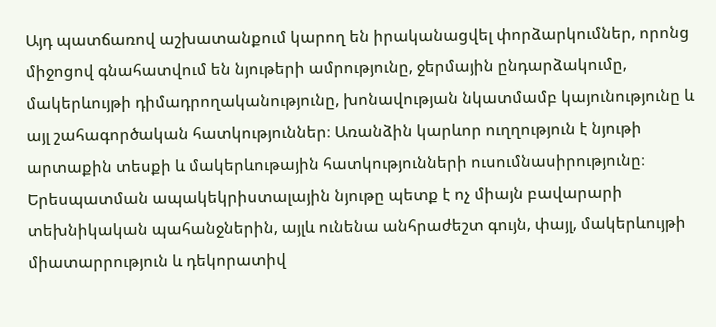Այդ պատճառով աշխատանքում կարող են իրականացվել փորձարկումներ, որոնց միջոցով գնահատվում են նյութերի ամրությունը, ջերմային ընդարձակումը, մակերևույթի դիմադրողականությունը, խոնավության նկատմամբ կայունությունը և այլ շահագործական հատկություններ։ Առանձին կարևոր ուղղություն է նյութի արտաքին տեսքի և մակերևութային հատկությունների ուսումնասիրությունը։ Երեսպատման ապակեկրիստալային նյութը պետք է ոչ միայն բավարարի տեխնիկական պահանջներին, այլև ունենա անհրաժեշտ գույն, փայլ, մակերևույթի միատարրություն և դեկորատիվ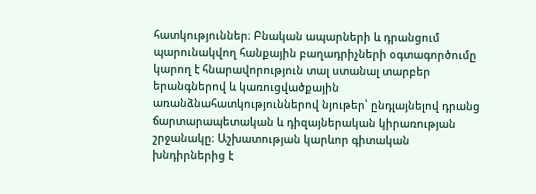հատկություններ։ Բնական ապարների և դրանցում պարունակվող հանքային բաղադրիչների օգտագործումը կարող է հնարավորություն տալ ստանալ տարբեր երանգներով և կառուցվածքային առանձնահատկություններով նյութեր՝ ընդլայնելով դրանց ճարտարապետական և դիզայներական կիրառության շրջանակը։ Աշխատության կարևոր գիտական խնդիրներից է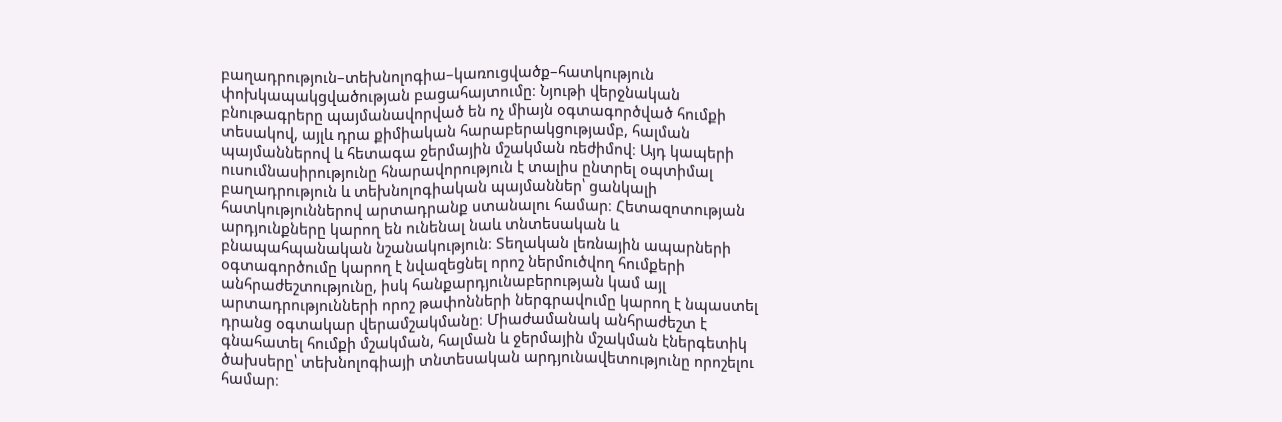բաղադրություն–տեխնոլոգիա–կառուցվածք–հատկություն փոխկապակցվածության բացահայտումը։ Նյութի վերջնական բնութագրերը պայմանավորված են ոչ միայն օգտագործված հումքի տեսակով, այլև դրա քիմիական հարաբերակցությամբ, հալման պայմաններով և հետագա ջերմային մշակման ռեժիմով։ Այդ կապերի ուսումնասիրությունը հնարավորություն է տալիս ընտրել օպտիմալ բաղադրություն և տեխնոլոգիական պայմաններ՝ ցանկալի հատկություններով արտադրանք ստանալու համար։ Հետազոտության արդյունքները կարող են ունենալ նաև տնտեսական և բնապահպանական նշանակություն։ Տեղական լեռնային ապարների օգտագործումը կարող է նվազեցնել որոշ ներմուծվող հումքերի անհրաժեշտությունը, իսկ հանքարդյունաբերության կամ այլ արտադրությունների որոշ թափոնների ներգրավումը կարող է նպաստել դրանց օգտակար վերամշակմանը։ Միաժամանակ անհրաժեշտ է գնահատել հումքի մշակման, հալման և ջերմային մշակման էներգետիկ ծախսերը՝ տեխնոլոգիայի տնտեսական արդյունավետությունը որոշելու համար։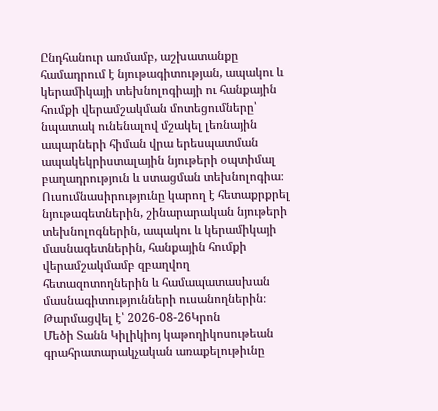Ընդհանուր առմամբ, աշխատանքը համադրում է նյութագիտության, ապակու և կերամիկայի տեխնոլոգիայի ու հանքային հումքի վերամշակման մոտեցումները՝ նպատակ ունենալով մշակել լեռնային ապարների հիման վրա երեսպատման ապակեկրիստալային նյութերի օպտիմալ բաղադրություն և ստացման տեխնոլոգիա։ Ուսումնասիրությունը կարող է հետաքրքրել նյութագետներին, շինարարական նյութերի տեխնոլոգներին, ապակու և կերամիկայի մասնագետներին, հանքային հումքի վերամշակմամբ զբաղվող հետազոտողներին և համապատասխան մասնագիտությունների ուսանողներին։
Թարմացվել է՝ 2026-08-26Կրոն
Մեծի Տանն Կիլիկիոյ կաթողիկոսութեան գրահրատարակչական առաքելութիւնը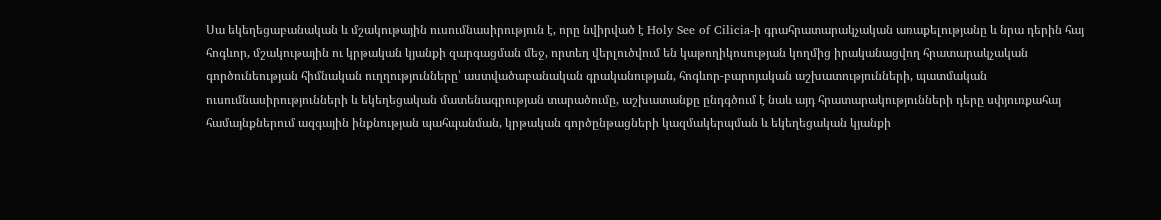Սա եկեղեցաբանական և մշակութային ուսումնասիրություն է, որը նվիրված է Holy See of Cilicia-ի գրահրատարակչական առաքելությանը և նրա դերին հայ հոգևոր, մշակութային ու կրթական կյանքի զարգացման մեջ, որտեղ վերլուծվում են կաթողիկոսության կողմից իրականացվող հրատարակչական գործունեության հիմնական ուղղությունները՝ աստվածաբանական գրականության, հոգևոր-բարոյական աշխատությունների, պատմական ուսումնասիրությունների և եկեղեցական մատենագրության տարածումը, աշխատանքը ընդգծում է նաև այդ հրատարակությունների դերը սփյուռքահայ համայնքներում ազգային ինքնության պահպանման, կրթական գործընթացների կազմակերպման և եկեղեցական կյանքի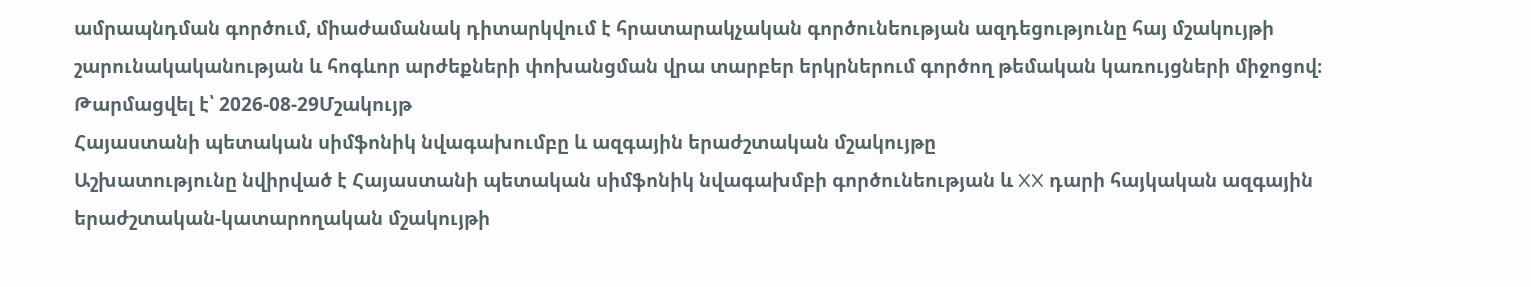ամրապնդման գործում, միաժամանակ դիտարկվում է հրատարակչական գործունեության ազդեցությունը հայ մշակույթի շարունակականության և հոգևոր արժեքների փոխանցման վրա տարբեր երկրներում գործող թեմական կառույցների միջոցով։
Թարմացվել է՝ 2026-08-29Մշակույթ
Հայաստանի պետական սիմֆոնիկ նվագախումբը և ազգային երաժշտական մշակույթը
Աշխատությունը նվիրված է Հայաստանի պետական սիմֆոնիկ նվագախմբի գործունեության և XX դարի հայկական ազգային երաժշտական-կատարողական մշակույթի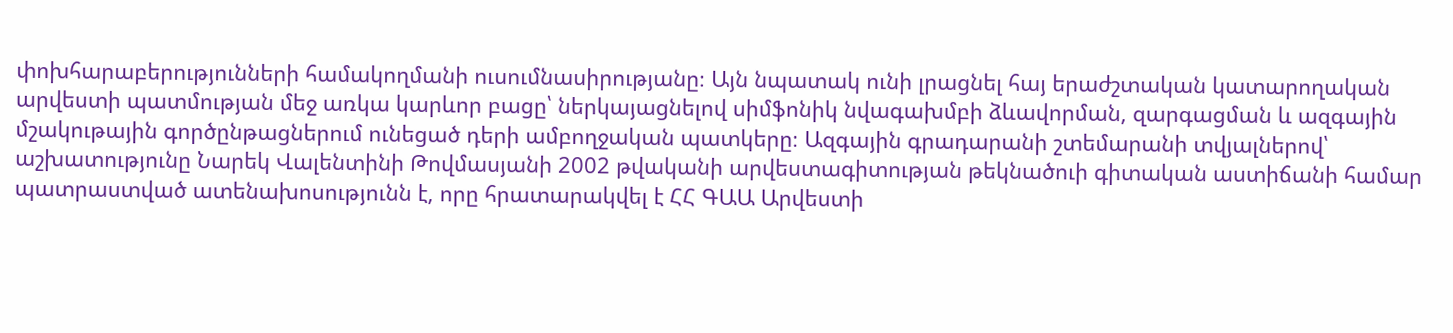փոխհարաբերությունների համակողմանի ուսումնասիրությանը։ Այն նպատակ ունի լրացնել հայ երաժշտական կատարողական արվեստի պատմության մեջ առկա կարևոր բացը՝ ներկայացնելով սիմֆոնիկ նվագախմբի ձևավորման, զարգացման և ազգային մշակութային գործընթացներում ունեցած դերի ամբողջական պատկերը։ Ազգային գրադարանի շտեմարանի տվյալներով՝ աշխատությունը Նարեկ Վալենտինի Թովմասյանի 2002 թվականի արվեստագիտության թեկնածուի գիտական աստիճանի համար պատրաստված ատենախոսությունն է, որը հրատարակվել է ՀՀ ԳԱԱ Արվեստի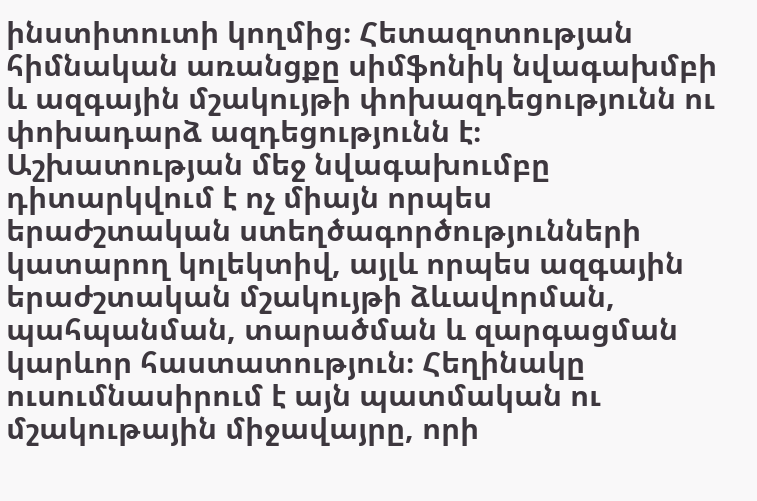ինստիտուտի կողմից։ Հետազոտության հիմնական առանցքը սիմֆոնիկ նվագախմբի և ազգային մշակույթի փոխազդեցությունն ու փոխադարձ ազդեցությունն է։ Աշխատության մեջ նվագախումբը դիտարկվում է ոչ միայն որպես երաժշտական ստեղծագործությունների կատարող կոլեկտիվ, այլև որպես ազգային երաժշտական մշակույթի ձևավորման, պահպանման, տարածման և զարգացման կարևոր հաստատություն։ Հեղինակը ուսումնասիրում է այն պատմական ու մշակութային միջավայրը, որի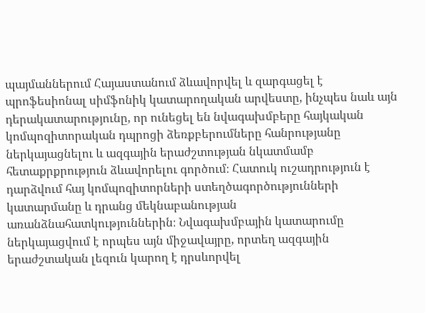պայմաններում Հայաստանում ձևավորվել և զարգացել է պրոֆեսիոնալ սիմֆոնիկ կատարողական արվեստը, ինչպես նաև այն դերակատարությունը, որ ունեցել են նվագախմբերը հայկական կոմպոզիտորական դպրոցի ձեռքբերումները հանրությանը ներկայացնելու և ազգային երաժշտության նկատմամբ հետաքրքրություն ձևավորելու գործում։ Հատուկ ուշադրություն է դարձվում հայ կոմպոզիտորների ստեղծագործությունների կատարմանը և դրանց մեկնաբանության առանձնահատկություններին։ Նվագախմբային կատարումը ներկայացվում է որպես այն միջավայրը, որտեղ ազգային երաժշտական լեզուն կարող է դրսևորվել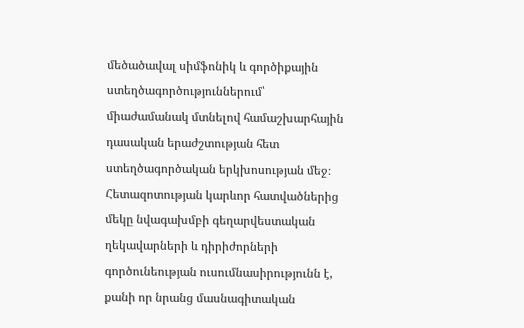մեծածավալ սիմֆոնիկ և գործիքային ստեղծագործություններում՝ միաժամանակ մտնելով համաշխարհային դասական երաժշտության հետ ստեղծագործական երկխոսության մեջ։ Հետազոտության կարևոր հատվածներից մեկը նվագախմբի գեղարվեստական ղեկավարների և դիրիժորների գործունեության ուսումնասիրությունն է, քանի որ նրանց մասնագիտական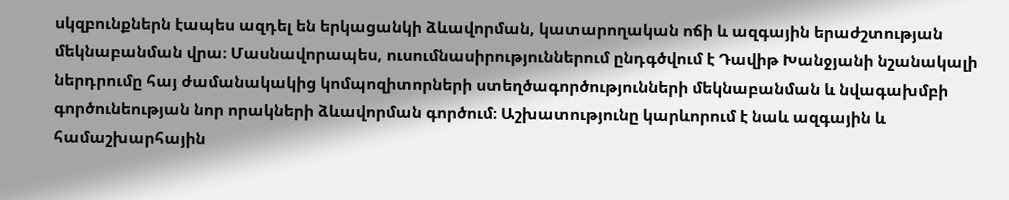սկզբունքներն էապես ազդել են երկացանկի ձևավորման, կատարողական ոճի և ազգային երաժշտության մեկնաբանման վրա։ Մասնավորապես, ուսումնասիրություններում ընդգծվում է Դավիթ Խանջյանի նշանակալի ներդրումը հայ ժամանակակից կոմպոզիտորների ստեղծագործությունների մեկնաբանման և նվագախմբի գործունեության նոր որակների ձևավորման գործում։ Աշխատությունը կարևորում է նաև ազգային և համաշխարհային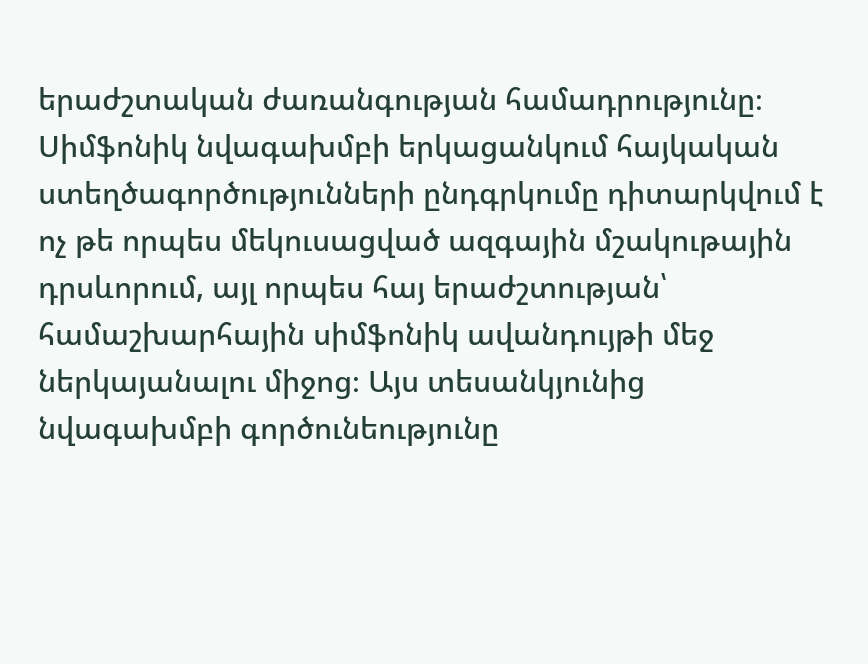երաժշտական ժառանգության համադրությունը։ Սիմֆոնիկ նվագախմբի երկացանկում հայկական ստեղծագործությունների ընդգրկումը դիտարկվում է ոչ թե որպես մեկուսացված ազգային մշակութային դրսևորում, այլ որպես հայ երաժշտության՝ համաշխարհային սիմֆոնիկ ավանդույթի մեջ ներկայանալու միջոց։ Այս տեսանկյունից նվագախմբի գործունեությունը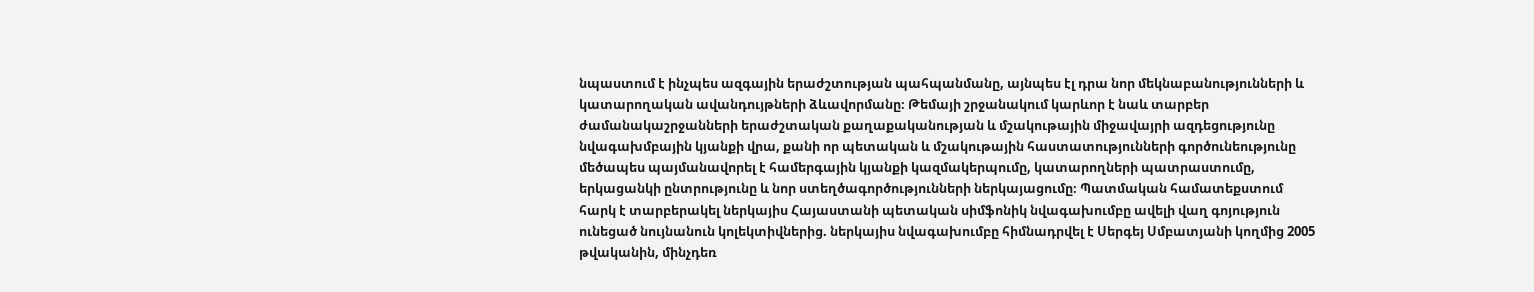նպաստում է ինչպես ազգային երաժշտության պահպանմանը, այնպես էլ դրա նոր մեկնաբանությունների և կատարողական ավանդույթների ձևավորմանը։ Թեմայի շրջանակում կարևոր է նաև տարբեր ժամանակաշրջանների երաժշտական քաղաքականության և մշակութային միջավայրի ազդեցությունը նվագախմբային կյանքի վրա, քանի որ պետական և մշակութային հաստատությունների գործունեությունը մեծապես պայմանավորել է համերգային կյանքի կազմակերպումը, կատարողների պատրաստումը, երկացանկի ընտրությունը և նոր ստեղծագործությունների ներկայացումը։ Պատմական համատեքստում հարկ է տարբերակել ներկայիս Հայաստանի պետական սիմֆոնիկ նվագախումբը ավելի վաղ գոյություն ունեցած նույնանուն կոլեկտիվներից. ներկայիս նվագախումբը հիմնադրվել է Սերգեյ Սմբատյանի կողմից 2005 թվականին, մինչդեռ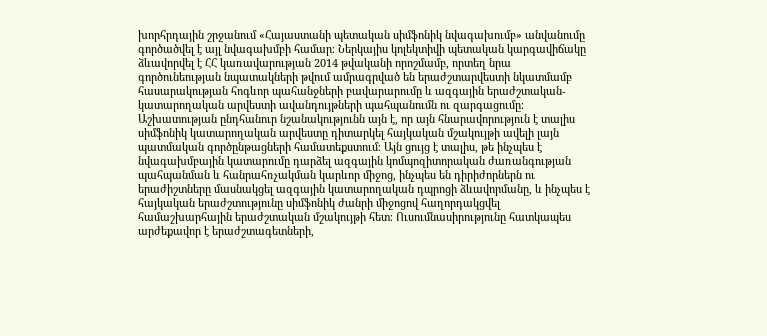խորհրդային շրջանում «Հայաստանի պետական սիմֆոնիկ նվագախումբ» անվանումը գործածվել է այլ նվագախմբի համար։ Ներկայիս կոլեկտիվի պետական կարգավիճակը ձևավորվել է ՀՀ կառավարության 2014 թվականի որոշմամբ, որտեղ նրա գործունեության նպատակների թվում ամրագրված են երաժշտարվեստի նկատմամբ հասարակության հոգևոր պահանջների բավարարումը և ազգային երաժշտական-կատարողական արվեստի ավանդույթների պահպանումն ու զարգացումը։ Աշխատության ընդհանուր նշանակությունն այն է, որ այն հնարավորություն է տալիս սիմֆոնիկ կատարողական արվեստը դիտարկել հայկական մշակույթի ավելի լայն պատմական գործընթացների համատեքստում։ Այն ցույց է տալիս, թե ինչպես է նվագախմբային կատարումը դարձել ազգային կոմպոզիտորական ժառանգության պահպանման և հանրահռչակման կարևոր միջոց, ինչպես են դիրիժորներն ու երաժիշտները մասնակցել ազգային կատարողական դպրոցի ձևավորմանը, և ինչպես է հայկական երաժշտությունը սիմֆոնիկ ժանրի միջոցով հաղորդակցվել համաշխարհային երաժշտական մշակույթի հետ։ Ուսումնասիրությունը հատկապես արժեքավոր է երաժշտագետների,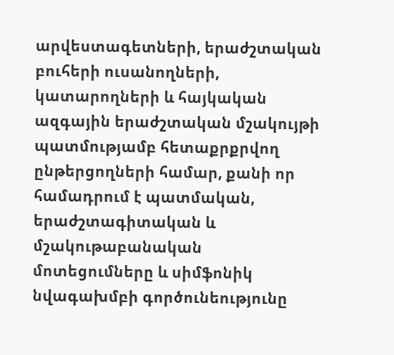արվեստագետների, երաժշտական բուհերի ուսանողների, կատարողների և հայկական ազգային երաժշտական մշակույթի պատմությամբ հետաքրքրվող ընթերցողների համար, քանի որ համադրում է պատմական, երաժշտագիտական և մշակութաբանական մոտեցումները և սիմֆոնիկ նվագախմբի գործունեությունը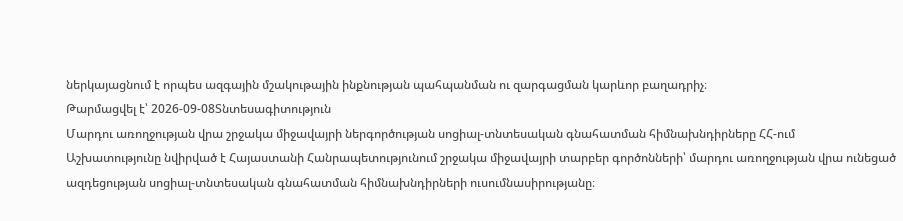ներկայացնում է որպես ազգային մշակութային ինքնության պահպանման ու զարգացման կարևոր բաղադրիչ։
Թարմացվել է՝ 2026-09-08Տնտեսագիտություն
Մարդու առողջության վրա շրջակա միջավայրի ներգործության սոցիալ-տնտեսական գնահատման հիմնախնդիրները ՀՀ-ում
Աշխատությունը նվիրված է Հայաստանի Հանրապետությունում շրջակա միջավայրի տարբեր գործոնների՝ մարդու առողջության վրա ունեցած ազդեցության սոցիալ-տնտեսական գնահատման հիմնախնդիրների ուսումնասիրությանը։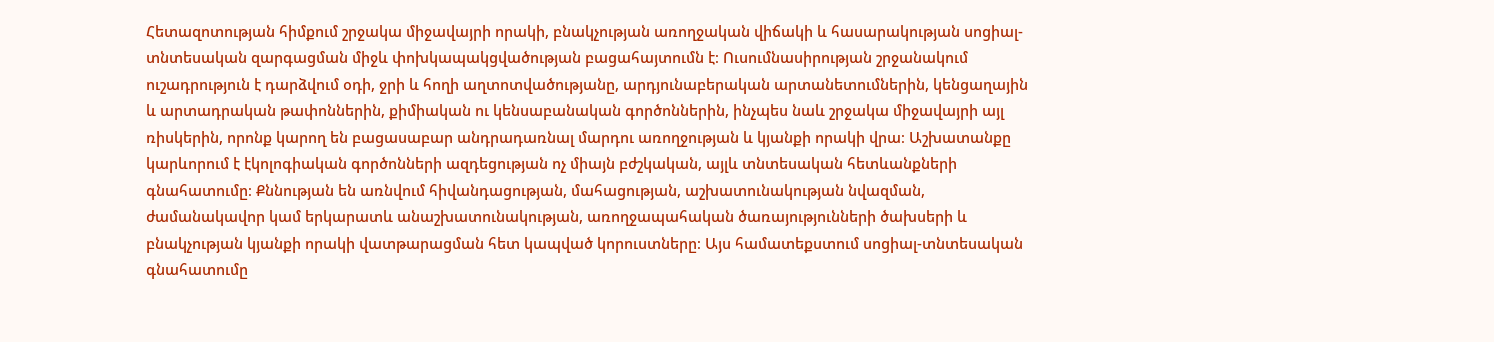Հետազոտության հիմքում շրջակա միջավայրի որակի, բնակչության առողջական վիճակի և հասարակության սոցիալ-տնտեսական զարգացման միջև փոխկապակցվածության բացահայտումն է։ Ուսումնասիրության շրջանակում ուշադրություն է դարձվում օդի, ջրի և հողի աղտոտվածությանը, արդյունաբերական արտանետումներին, կենցաղային և արտադրական թափոններին, քիմիական ու կենսաբանական գործոններին, ինչպես նաև շրջակա միջավայրի այլ ռիսկերին, որոնք կարող են բացասաբար անդրադառնալ մարդու առողջության և կյանքի որակի վրա։ Աշխատանքը կարևորում է էկոլոգիական գործոնների ազդեցության ոչ միայն բժշկական, այլև տնտեսական հետևանքների գնահատումը։ Քննության են առնվում հիվանդացության, մահացության, աշխատունակության նվազման, ժամանակավոր կամ երկարատև անաշխատունակության, առողջապահական ծառայությունների ծախսերի և բնակչության կյանքի որակի վատթարացման հետ կապված կորուստները։ Այս համատեքստում սոցիալ-տնտեսական գնահատումը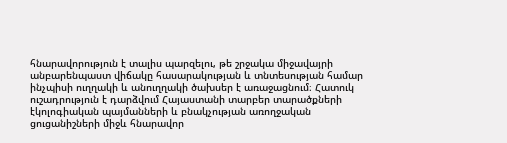հնարավորություն է տալիս պարզելու, թե շրջակա միջավայրի անբարենպաստ վիճակը հասարակության և տնտեսության համար ինչպիսի ուղղակի և անուղղակի ծախսեր է առաջացնում։ Հատուկ ուշադրություն է դարձվում Հայաստանի տարբեր տարածքների էկոլոգիական պայմանների և բնակչության առողջական ցուցանիշների միջև հնարավոր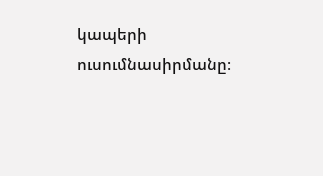կապերի ուսումնասիրմանը։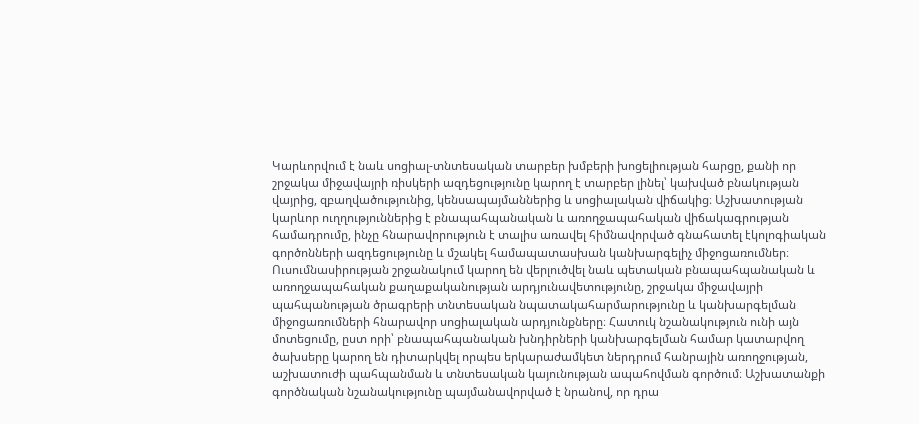Կարևորվում է նաև սոցիալ-տնտեսական տարբեր խմբերի խոցելիության հարցը, քանի որ շրջակա միջավայրի ռիսկերի ազդեցությունը կարող է տարբեր լինել՝ կախված բնակության վայրից, զբաղվածությունից, կենսապայմաններից և սոցիալական վիճակից։ Աշխատության կարևոր ուղղություններից է բնապահպանական և առողջապահական վիճակագրության համադրումը, ինչը հնարավորություն է տալիս առավել հիմնավորված գնահատել էկոլոգիական գործոնների ազդեցությունը և մշակել համապատասխան կանխարգելիչ միջոցառումներ։ Ուսումնասիրության շրջանակում կարող են վերլուծվել նաև պետական բնապահպանական և առողջապահական քաղաքականության արդյունավետությունը, շրջակա միջավայրի պահպանության ծրագրերի տնտեսական նպատակահարմարությունը և կանխարգելման միջոցառումների հնարավոր սոցիալական արդյունքները։ Հատուկ նշանակություն ունի այն մոտեցումը, ըստ որի՝ բնապահպանական խնդիրների կանխարգելման համար կատարվող ծախսերը կարող են դիտարկվել որպես երկարաժամկետ ներդրում հանրային առողջության, աշխատուժի պահպանման և տնտեսական կայունության ապահովման գործում։ Աշխատանքի գործնական նշանակությունը պայմանավորված է նրանով, որ դրա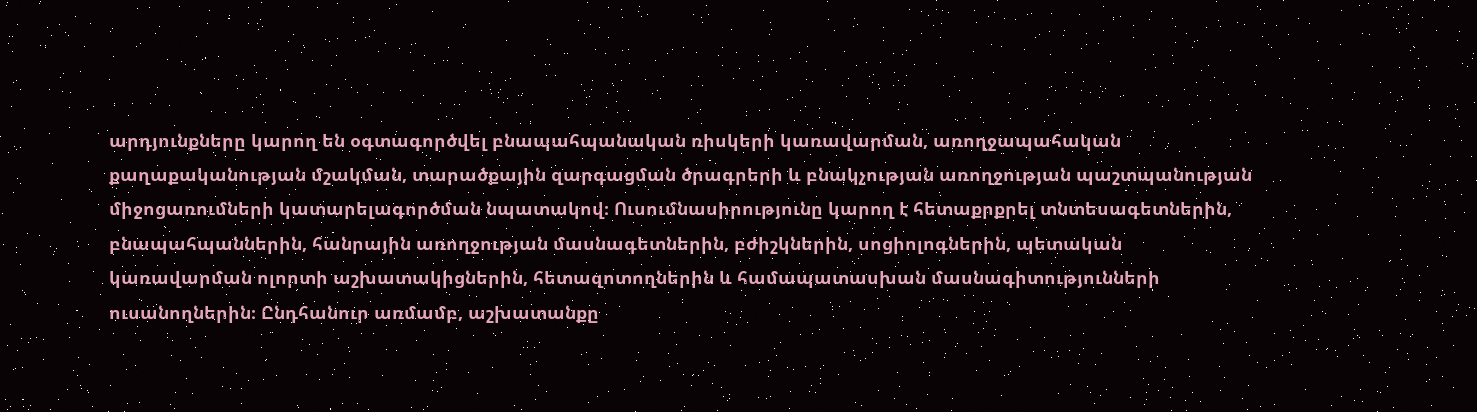արդյունքները կարող են օգտագործվել բնապահպանական ռիսկերի կառավարման, առողջապահական քաղաքականության մշակման, տարածքային զարգացման ծրագրերի և բնակչության առողջության պաշտպանության միջոցառումների կատարելագործման նպատակով։ Ուսումնասիրությունը կարող է հետաքրքրել տնտեսագետներին, բնապահպաններին, հանրային առողջության մասնագետներին, բժիշկներին, սոցիոլոգներին, պետական կառավարման ոլորտի աշխատակիցներին, հետազոտողներին և համապատասխան մասնագիտությունների ուսանողներին։ Ընդհանուր առմամբ, աշխատանքը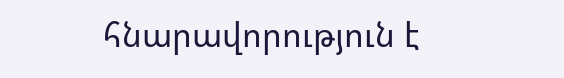հնարավորություն է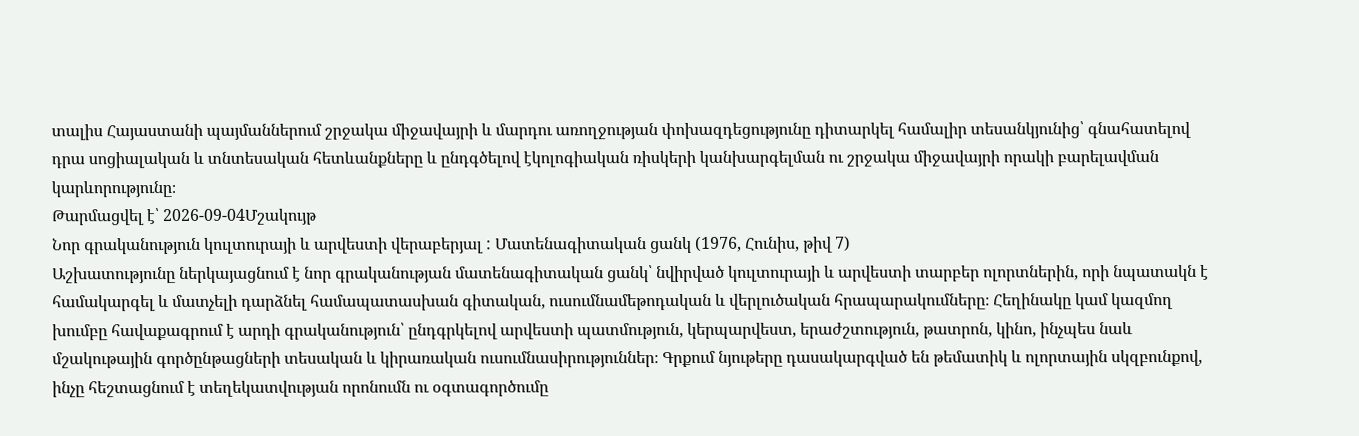տալիս Հայաստանի պայմաններում շրջակա միջավայրի և մարդու առողջության փոխազդեցությունը դիտարկել համալիր տեսանկյունից՝ գնահատելով դրա սոցիալական և տնտեսական հետևանքները և ընդգծելով էկոլոգիական ռիսկերի կանխարգելման ու շրջակա միջավայրի որակի բարելավման կարևորությունը։
Թարմացվել է՝ 2026-09-04Մշակույթ
Նոր գրականություն կուլտուրայի և արվեստի վերաբերյալ : Մատենագիտական ցանկ (1976, Հունիս, թիվ 7)
Աշխատությունը ներկայացնում է նոր գրականության մատենագիտական ցանկ՝ նվիրված կուլտուրայի և արվեստի տարբեր ոլորտներին, որի նպատակն է համակարգել և մատչելի դարձնել համապատասխան գիտական, ուսումնամեթոդական և վերլուծական հրապարակումները։ Հեղինակը կամ կազմող խումբը հավաքագրում է արդի գրականություն՝ ընդգրկելով արվեստի պատմություն, կերպարվեստ, երաժշտություն, թատրոն, կինո, ինչպես նաև մշակութային գործընթացների տեսական և կիրառական ուսումնասիրություններ։ Գրքում նյութերը դասակարգված են թեմատիկ և ոլորտային սկզբունքով, ինչը հեշտացնում է տեղեկատվության որոնումն ու օգտագործումը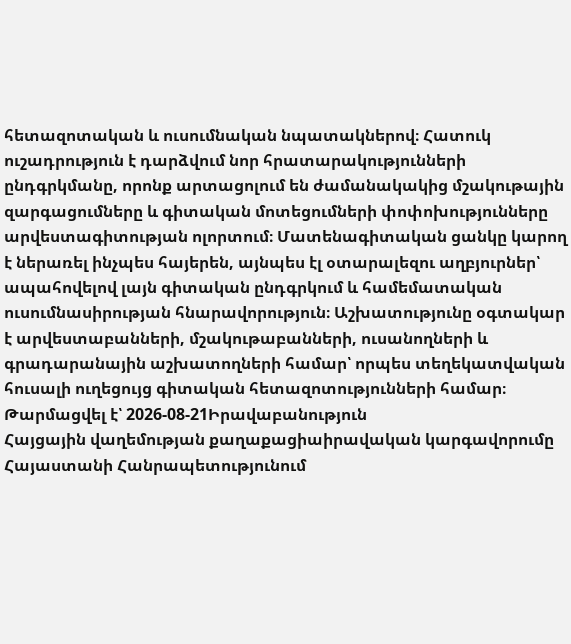հետազոտական և ուսումնական նպատակներով։ Հատուկ ուշադրություն է դարձվում նոր հրատարակությունների ընդգրկմանը, որոնք արտացոլում են ժամանակակից մշակութային զարգացումները և գիտական մոտեցումների փոփոխությունները արվեստագիտության ոլորտում։ Մատենագիտական ցանկը կարող է ներառել ինչպես հայերեն, այնպես էլ օտարալեզու աղբյուրներ՝ ապահովելով լայն գիտական ընդգրկում և համեմատական ուսումնասիրության հնարավորություն։ Աշխատությունը օգտակար է արվեստաբանների, մշակութաբանների, ուսանողների և գրադարանային աշխատողների համար՝ որպես տեղեկատվական հուսալի ուղեցույց գիտական հետազոտությունների համար։
Թարմացվել է՝ 2026-08-21Իրավաբանություն
Հայցային վաղեմության քաղաքացիաիրավական կարգավորումը Հայաստանի Հանրապետությունում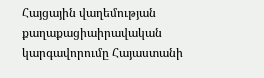Հայցային վաղեմության քաղաքացիաիրավական կարգավորումը Հայաստանի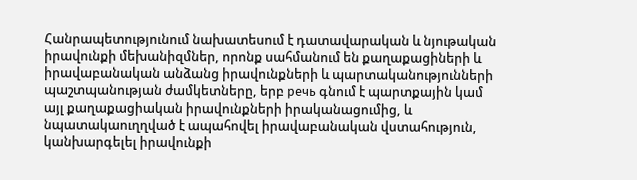Հանրապետությունում նախատեսում է դատավարական և նյութական իրավունքի մեխանիզմներ, որոնք սահմանում են քաղաքացիների և իրավաբանական անձանց իրավունքների և պարտականությունների պաշտպանության ժամկետները, երբ речь գնում է պարտքային կամ այլ քաղաքացիական իրավունքների իրականացումից, և նպատակաուղղված է ապահովել իրավաբանական վստահություն, կանխարգելել իրավունքի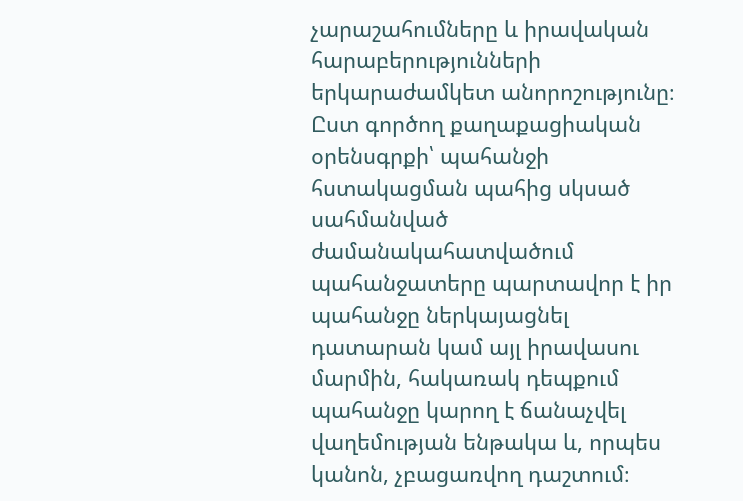չարաշահումները և իրավական հարաբերությունների երկարաժամկետ անորոշությունը։ Ըստ գործող քաղաքացիական օրենսգրքի՝ պահանջի հստակացման պահից սկսած սահմանված ժամանակահատվածում պահանջատերը պարտավոր է իր պահանջը ներկայացնել դատարան կամ այլ իրավասու մարմին, հակառակ դեպքում պահանջը կարող է ճանաչվել վաղեմության ենթակա և, որպես կանոն, չբացառվող դաշտում։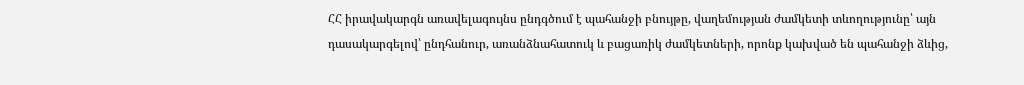ՀՀ իրավակարգն առավելագույնս ընդգծում է պահանջի բնույթը, վաղեմության ժամկետի տևողությունը՝ այն դասակարգելով՝ ընդհանուր, առանձնահատուկ և բացառիկ ժամկետների, որոնք կախված են պահանջի ձևից,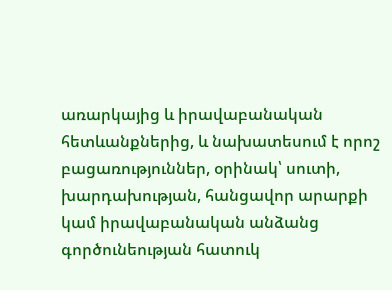առարկայից և իրավաբանական հետևանքներից, և նախատեսում է որոշ բացառություններ, օրինակ՝ սուտի, խարդախության, հանցավոր արարքի կամ իրավաբանական անձանց գործունեության հատուկ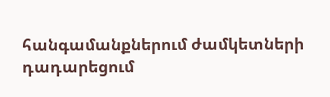հանգամանքներում ժամկետների դադարեցում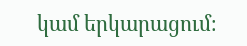կամ երկարացում։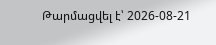Թարմացվել է՝ 2026-08-21